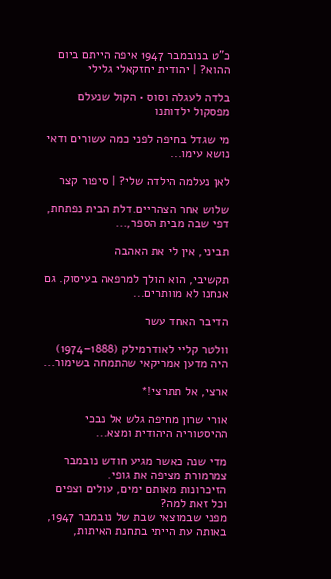כ"ט בנובמבר 1947 איפה הייתם ביום ההוא? | יהודית יחזקאלי גלילי

בלדה לעגלה וסוס • הקול שנעלם מפסקול ילדותנו

מי שגדל בחיפה לפני כמה עשורים ודאי נושא עימו...

לאן נעלמה הילדה שלי? | סיפור קצר

שלוש אחר הצהריים.דלת הבית נפתחת, דפי שבה מבית הספר,...

תביני, אין לי את האהבה

תקשיבי, הוא הולך למרפאה בעיסוק. גם אנחנו לא מוותרים...

הדיבר האחד עשר

וולטר קליי לאודרמילק (1888–1974) היה מדען אמריקאי שהתמחה בשימור...

ארצי, אל תתרצי!*

אורי שרון מחיפה גלש אל נבכי ההיסטוריה היהודית ומצא...

מדי שנה כאשר מגיע חודש נובמבר צמרמורת מציפה את גופי.
הזיכרונות מאותם ימים, עולים וצפים וכל זאת למה?
מפני שבמוצאי שבת של נובמבר 1947, באותה עת הייתי בתחנת האיתות,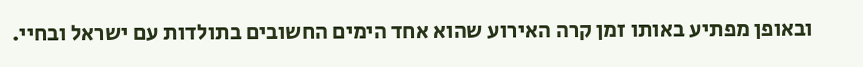ובאופן מפתיע באותו זמן קרה האירוע שהוא אחד הימים החשובים בתולדות עם ישראל ובחיי.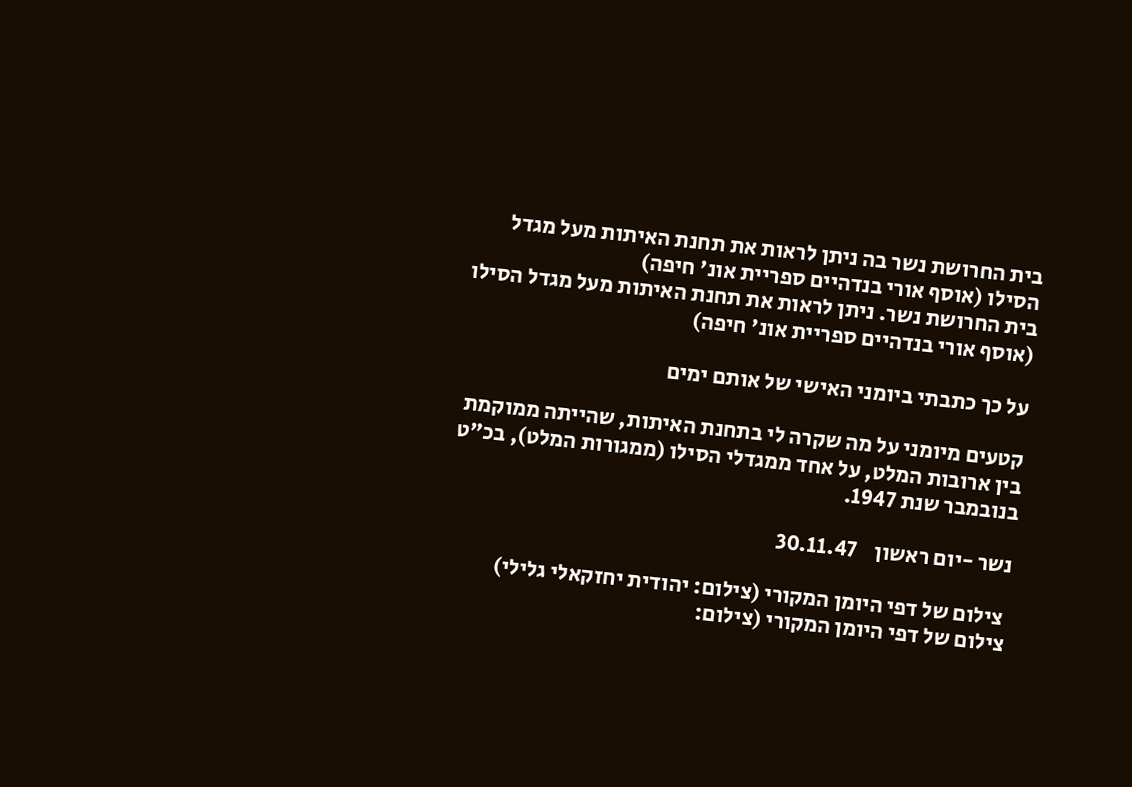בית החרושת נשר בה ניתן לראות את תחנת האיתות מעל מגדל הסילו (אוסף אורי בנדהיים ספריית אונ' חיפה)
בית החרושת נשר. ניתן לראות את תחנת האיתות מעל מגדל הסילו (אוסף אורי בנדהיים ספריית אונ' חיפה)

על כך כתבתי ביומני האישי של אותם ימים

קטעים מיומני על מה שקרה לי בתחנת האיתות, שהייתה ממוקמת בין ארובות המלט, על אחד ממגדלי הסילו (ממגורות המלט), בכ"ט בנובמבר שנת 1947.

נשר -יום ראשון    30.11.47

 צילום של דפי היומן המקורי (צילום: יהודית יחזקאלי גלילי)
צילום של דפי היומן המקורי (צילום: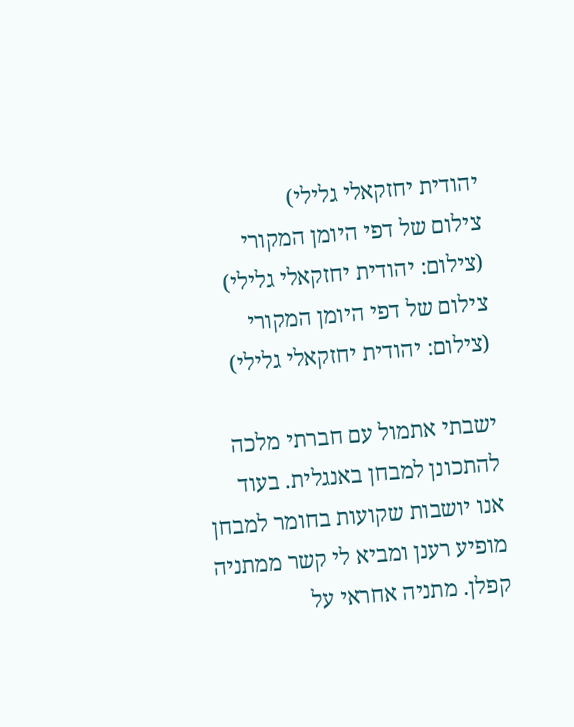יהודית יחזקאלי גלילי)
צילום של דפי היומן המקורי (צילום: יהודית יחזקאלי גלילי)
צילום של דפי היומן המקורי (צילום: יהודית יחזקאלי גלילי)

ישבתי אתמול עם חברתי מלכה להתכונן למבחן באנגלית. בעוד אנו יושבות שקועות בחומר למבחן מופיע רענן ומביא לי קשר ממתניה קפלן. מתניה אחראי על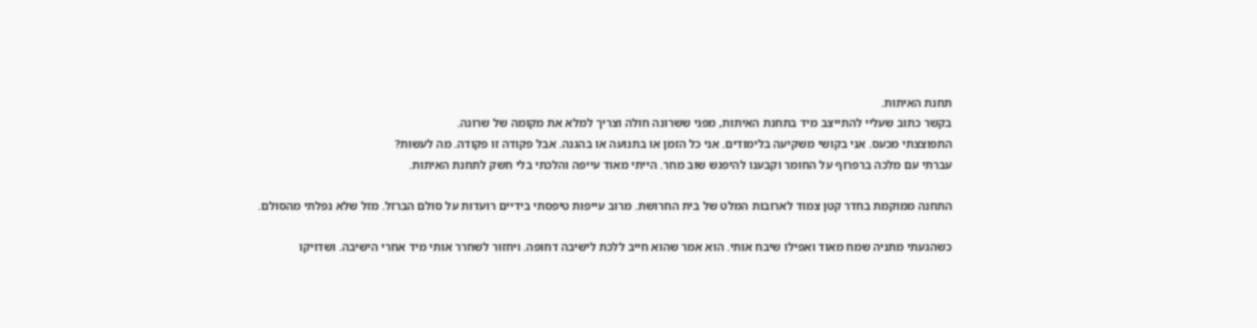תחנת האיתות.
בקשר כתוב שעליי להתייצב מיד בתחנת האיתות, מפני ששרונה חולה וצריך למלא את מקומה של שרונה.
התפוצצתי מכעס. אני בקושי משקיעה בלימודים. אני כל הזמן או בתנועה או בהגנה. אבל פקודה זו פקודה. מה לעשות?
עברתי עם מלכה ברפרוף על החומר וקבענו להיפגש שוב מחר. הייתי מאוד עייפה והלכתי בלי חשק לתחנת האיתות.

התחנה ממוקמת בחדר קטן צמוד לארובות המלט של בית החרושת. מרוב עייפות טיפסתי בידיים רועדות על סולם הברזל. מזל שלא נפלתי מהסולם.

כשהגעתי מתניה שמח מאוד ואפילו שיבח אותי. הוא אמר שהוא חייב ללכת לישיבה דחופה. ויחזור לשחרר אותי מיד אחרי הישיבה. ושדויקו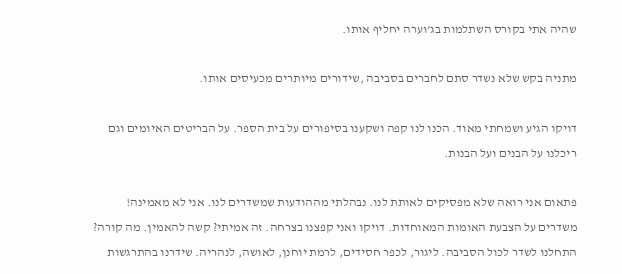שהיה אתי בקורס השתלמות בג'וערה יחליף אותו.

מתניה בקש שלא נשדר סתם לחברים בסביבה ,שידורים מיותרים מכעיסים אותו.

דויקו הגיע ושמחתי מאוד. הכנו לנו קפה ושקענו בסיפורים על בית הספר. על הבריטים האיומים וגם ריכלנו על הבנים ועל הבנות.

פתאום אני רואה שלא מפסיקים לאותת לנו. נבהלתי מההודעות שמשדרים לנו. אני לא מאמינה!  משדרים על הצבעת האומות המאוחדות. דויקו ואני קפצנו בצרחה. זה אמיתי? קשה להאמין. מה קורה? התחלנו לשדר לכול הסביבה. ליגור, לכפר חסידים, לרמת יוחנן, לאושה, לנהריה. שידרנו בהתרגשות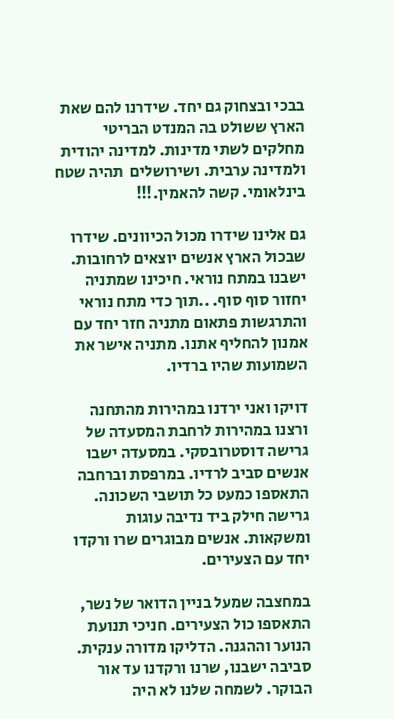בבכי ובצחוק גם יחד. שידרנו להם שאת הארץ ששולט בה המנדט הבריטי מחלקים לשתי מדינות. למדינה יהודית ולמדינה ערבית. ושירושלים  תהיה שטח בינלאומי. קשה להאמין.!!!

גם אלינו שידרו מכול הכיוונים. שידרו שבכול הארץ אנשים יוצאים לרחובות. ישבנו במתח נוראי. חיכינו שמתניה יחזור סוף סוף. ..תוך כדי מתח נוראי והתרגשות פתאום מתניה חזר יחד עם אמנון להחליף אתנו. מתניה אישר את השמועות שהיו ברדיו.

דויקו ואני ירדנו במהירות מהתחנה ורצנו במהירות לרחבת המסעדה של גרישה דוסטרובסקי. במסעדה ישבו אנשים סביב לרדיו. במרפסת וברחבה התאספו כמעט כל תושבי השכונה. גרישה חילק ביד נדיבה עוגות ומשקאות. אנשים מבוגרים שרו ורקדו יחד עם הצעירים.

במחצבה שמעל בניין הדואר של נשר, התאספו כול הצעירים. חניכי תנועת הנוער וההגנה. הדליקו מדורה ענקית. סביבה ישבנו, שרנו ורקדנו עד אור הבוקר. לשמחה שלנו לא היה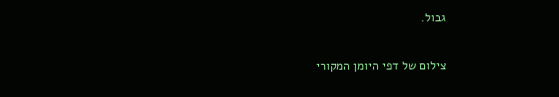גבול.

צילום של דפי היומן המקורי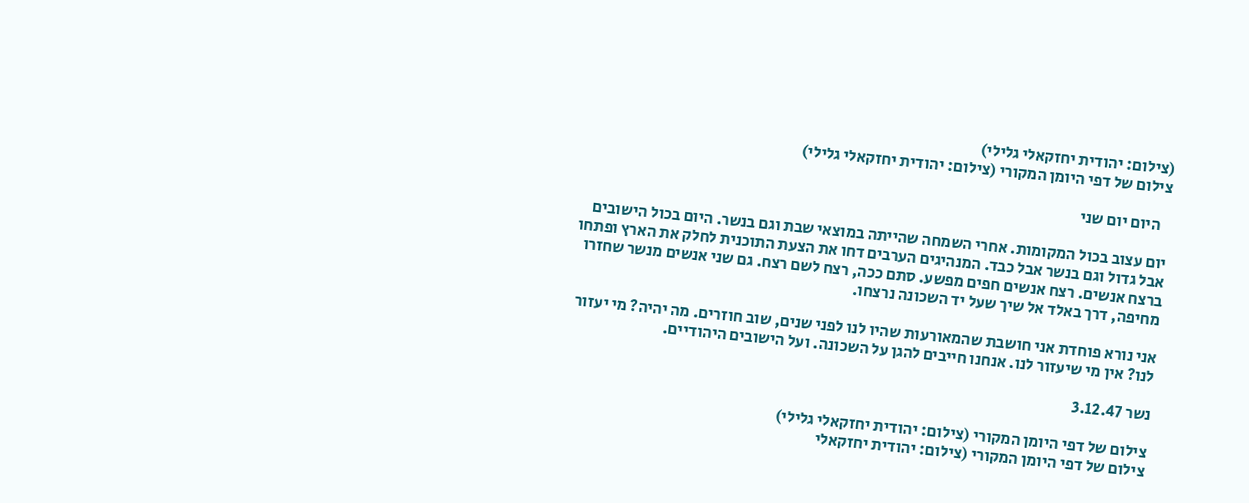(צילום: יהודית יחזקאלי גלילי)
צילום של דפי היומן המקורי (צילום: יהודית יחזקאלי גלילי)

   היום יום שני

יום עצוב בכול המקומות. אחרי השמחה שהייתה במוצאי שבת וגם בנשר. היום בכול הישובים אבל גדול וגם בנשר אבל כבד. המנהיגים הערבים דחו את הצעת התוכנית לחלק את הארץ ופתחו ברצח אנשים. רצח אנשים חפים מפשע. סתם ככה, רצח לשם רצח. גם שני אנשים מנשר שחזרו מחיפה, דרך באלד אל שיך שעל יד השכונה נרצחו.

אני נורא פוחדת אני חושבת שהמאורעות שהיו לנו לפני שנים, שוב חוזרים. מה יהיה? מי יעזור לנו? אין מי שיעזור לנו. אנחנו חייבים להגן על השכונה. ועל הישובים היהודיים.

נשר 3.12.47

צילום של דפי היומן המקורי (צילום: יהודית יחזקאלי גלילי)
צילום של דפי היומן המקורי (צילום: יהודית יחזקאלי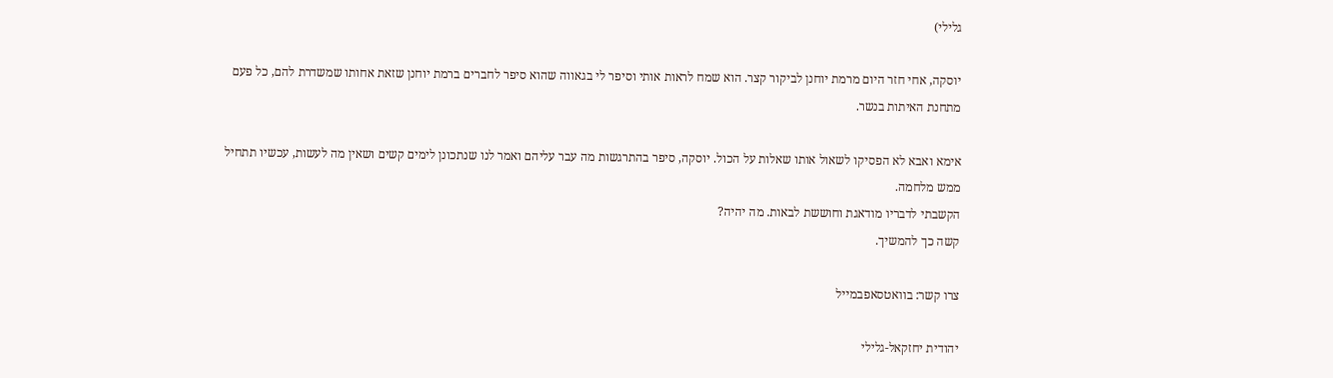גלילי)

יוסקה, אחי חזר היום מרמת יוחנן לביקור קצר. הוא שמח לראות אותי וסיפר לי בגאווה שהוא סיפר לחברים ברמת יוחנן שזאת אחותו שמשדרת להם, כל פעם מתחנת האיתות בנשר.

אימא ואבא לא הפסיקו לשאול אותו שאלות על הכול. יוסקה, סיפר בהתרגשות מה עבר עליהם ואמר לנו שנתכונן לימים קשים ושאין מה לעשות, עכשיו תתחיל ממש מלחמה.
הקשבתי לדבריו מודאגת וחוששת לבאות. מה יהיה?
קשה כך להמשיך.

צרו קשר: בוואטסאפבמייל

יהודית יחזקאל-גלילי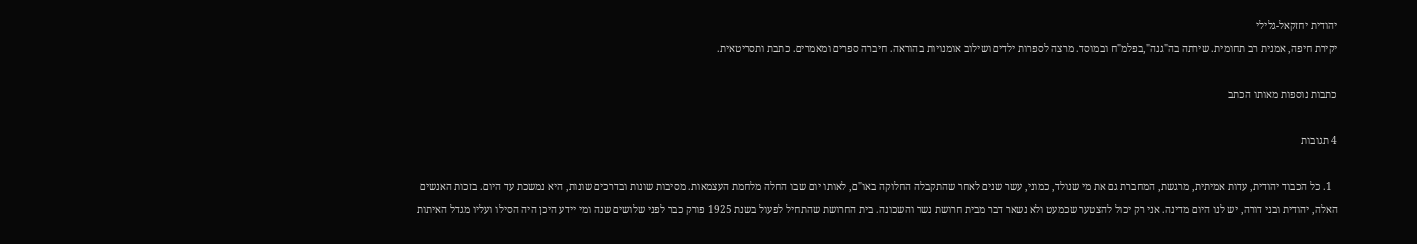יהודית יחזקאל-גלילי
יקירת חיפה, אמנית רב תחומית. שירתה בה"גנה",בפלמ"ח ובמוסד. מרצה לספרות ילדים ושילוב אומנויות בהוראה. חיברה ספרים ומאמרים. כתבת ותסריטאית.

כתבות נוספות מאותו הכתב

4 תגובות

  1. כל הכבוד יהודית, עדות אמיתית, מרגשת, המחברת גם את מי שנולד, כמוני, עשר שנים לאחר שהתקבלה החלוקה באו"ם, לאותו יום שבו החלה מלחמת העצמאות. מסיבות שונות ובדרכים שונות, היא נמשכת עד היום. בזכות האנשים האלה, יהודית ובני דורה, יש לנו היום מדינה. אני רק יכול להצטער שכמעט ולא נשאר דבר מבית חרושת נשר והשכונה. בית החרושת שהתחיל לפעול בשנת 1925 פורק כבר לפני שלושים שנה ומי יידע היכן היה הסילו ועליו מגדל האיתות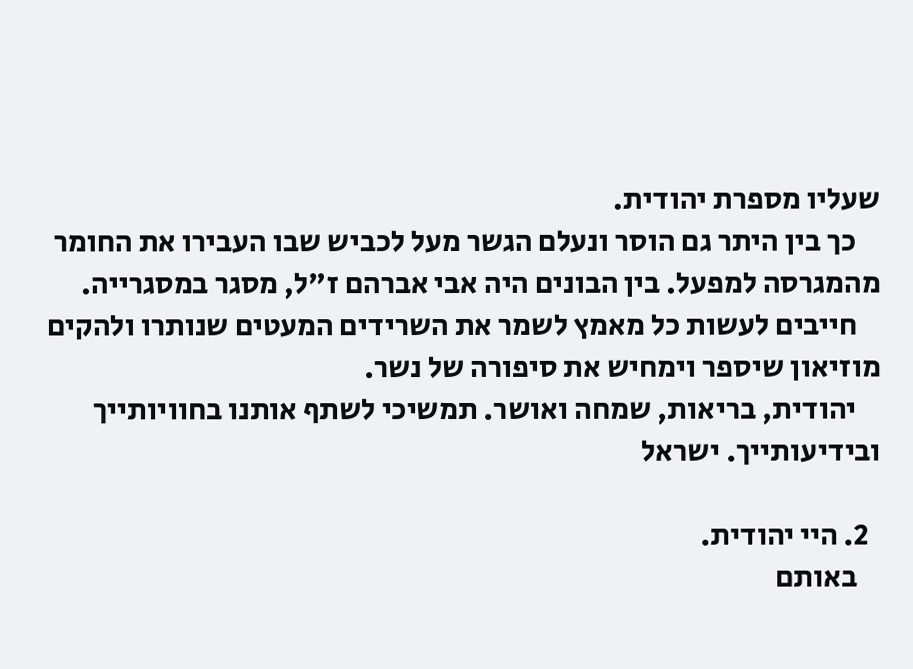שעליו מספרת יהודית.
    כך בין היתר גם הוסר ונעלם הגשר מעל לכביש שבו העבירו את החומר מהמגרסה למפעל. בין הבונים היה אבי אברהם ז"ל, מסגר במסגרייה.
    חייבים לעשות כל מאמץ לשמר את השרידים המעטים שנותרו ולהקים מוזיאון שיספר וימחיש את סיפורה של נשר.
    יהודית, בריאות, שמחה ואושר. תמשיכי לשתף אותנו בחוויותייך ובידיעותייך. ישראל

  2. היי יהודית.
    באותם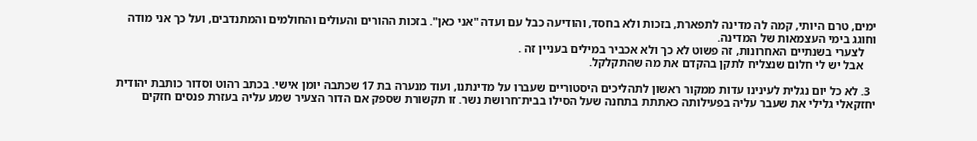ימים, טרם היותי, קמה לה מדינה לתפארת, בזכות ולא בחסד, והודיעה כבל עם ועדה "אני כאן". בזכות ההורים והעולים והחולמים והמתנדבים, ועל כך אני מודה וחוגג בימי העצמאות של המדינה.
    לצערי בשנתיים האחרונות, זה פשוט לא כך ולא אכביר במילים בעניין זה .
    אבל יש לי חלום שנצליח לתקן בהקדם את מה שהתקלקל.

  3. לא כל יום נגלית לעינינו עדות ממקור ראשון לתהליכים היסטוריים שעברו על מדינתנו, ועוד מנערה בת 17 שכתבה יומן אישי. בכתב רהוט וסדור כותבת יהודית יחזקאלי גלילי את שעבר עליה בפעילותה כאתתת בתחנה שעל הסילו בבית־חרושת נשר. זו תקשורת שספק אם הדור הצעיר שמע עליה בעזרת פנסים חזקים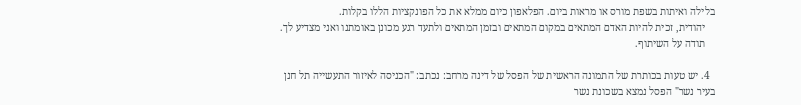בלילה ואיתות בשפת מורס או מראות ביום. הפלאפון כיום ממלא את כל הפונקציות הללו בקלות.
    יהודית, זכית להיות האדם המתאים במקום המתאים ובזמן המתאים ולתעד רגע מכונן באומתנו ואני מצדיע לך.
    תודה על השיתוף.

  4. יש טעות בכותרת של התמונה הראשית של הפסל של דינה מרחב: נכתב: "הכניסה לאיזור התעשייה תל חנן בעיר נשר" הפסל נמצא בשכונת נשר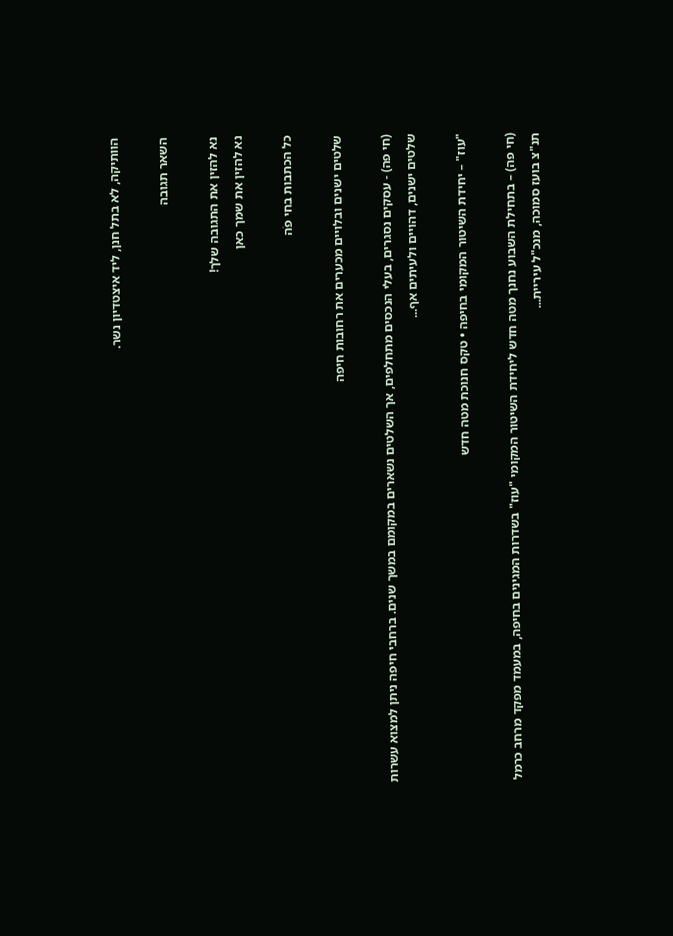הוותיקה, לא בתל חנן, ליד איצטדיון נשר.

השאר תגובה

נא להזין את התגובה שלך!
נא להזין את שמך כאן

כל הכתבות בחי פֹה

שלטים ישנים ובלויים מכערים את רחובות חיפה

(חי פה) - עסקים נסגרים, בעלי הנכסים מתחלפים, אך השלטים נשארים במקומם במשך שנים. ברחבי חיפה ניתן למצוא עשרות שלטים ישנים, דהויים ולעיתים אף...

"עוז" – יחידת השיטור המקומי בחיפה • טקס חנוכת מטה חדש

(חי פה) – בתחילת השבוע נחנך מטה חדש ליחידת השיטור המקומי "עוז" בשדרות המגינים בחיפה, במעמד מפקד מרחב כרמל תנ"צ בועז סמוכה, מנכ"ל עיריית...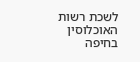לשכת רשות האוכלוסין בחיפה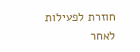חוזרת לפעילות לאחר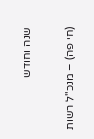שנה וחודש

(חי פה) – מנכ"ל רשות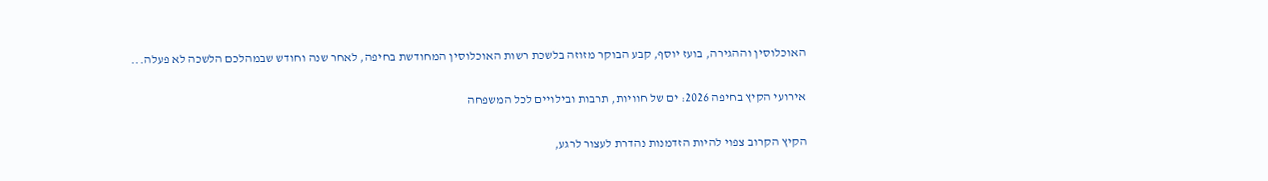האוכלוסין וההגירה, בועז יוסף, קבע הבוקר מזוזה בלשכת רשות האוכלוסין המחודשת בחיפה, לאחר שנה וחודש שבמהלכם הלשכה לא פעלה...

אירועי הקיץ בחיפה 2026: ים של חוויות, תרבות ובילויים לכל המשפחה

הקיץ הקרוב צפוי להיות הזדמנות נהדרת לעצור לרגע,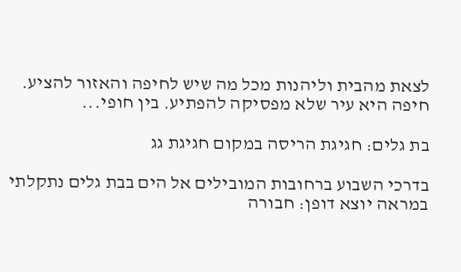לצאת מהבית וליהנות מכל מה שיש לחיפה והאזור להציע. חיפה היא עיר שלא מפסיקה להפתיע. בין חופי...

בת גלים: חגיגת הריסה במקום חגיגת גג

בדרכי השבוע ברחובות המובילים אל הים בבת גלים נתקלתי במראה יוצא דופן: חבורה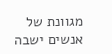מגוונת של אנשים ישבה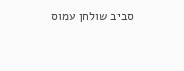סביב שולחן עמוס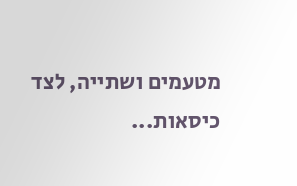מטעמים ושתייה, לצד כיסאות...